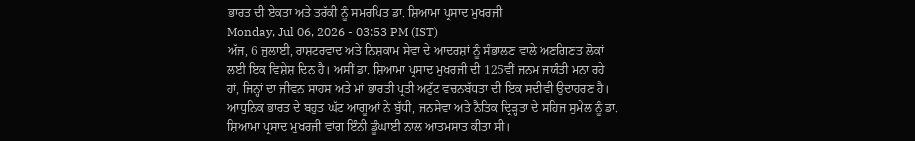ਭਾਰਤ ਦੀ ਏਕਤਾ ਅਤੇ ਤਰੱਕੀ ਨੂੰ ਸਮਰਪਿਤ ਡਾ. ਸ਼ਿਆਮਾ ਪ੍ਰਸਾਦ ਮੁਖਰਜੀ
Monday, Jul 06, 2026 - 03:53 PM (IST)
ਅੱਜ, 6 ਜੁਲਾਈ, ਰਾਸ਼ਟਰਵਾਦ ਅਤੇ ਨਿਸ਼ਕਾਮ ਸੇਵਾ ਦੇ ਆਦਰਸ਼ਾਂ ਨੂੰ ਸੰਭਾਲਣ ਵਾਲੇ ਅਣਗਿਣਤ ਲੋਕਾਂ ਲਈ ਇਕ ਵਿਸ਼ੇਸ਼ ਦਿਨ ਹੈ। ਅਸੀਂ ਡਾ. ਸ਼ਿਆਮਾ ਪ੍ਰਸਾਦ ਮੁਖਰਜੀ ਦੀ 125ਵੀਂ ਜਨਮ ਜਯੰਤੀ ਮਨਾ ਰਹੇ ਹਾਂ, ਜਿਨ੍ਹਾਂ ਦਾ ਜੀਵਨ ਸਾਹਸ ਅਤੇ ਮਾਂ ਭਾਰਤੀ ਪ੍ਰਤੀ ਅਟੁੱਟ ਵਚਨਬੱਧਤਾ ਦੀ ਇਕ ਸਦੀਵੀ ਉਦਾਹਰਣ ਹੈ। ਆਧੁਨਿਕ ਭਾਰਤ ਦੇ ਬਹੁਤ ਘੱਟ ਆਗੂਆਂ ਨੇ ਬੁੱਧੀ, ਜਨਸੇਵਾ ਅਤੇ ਨੈਤਿਕ ਦ੍ਰਿੜ੍ਹਤਾ ਦੇ ਸਹਿਜ ਸੁਮੇਲ ਨੂੰ ਡਾ. ਸ਼ਿਆਮਾ ਪ੍ਰਸਾਦ ਮੁਖਰਜੀ ਵਾਂਗ ਇੰਨੀ ਡੂੰਘਾਈ ਨਾਲ ਆਤਮਸਾਤ ਕੀਤਾ ਸੀ।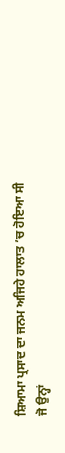ਸ਼ਿਆਮਾ ਪ੍ਰਸਾਦ ਦਾ ਜਨਮ ਅਜਿਹੇ ਹਾਲਾਤ ’ਚ ਹੋਇਆ ਸੀ ਜੋ ਉਨ੍ਹਾਂ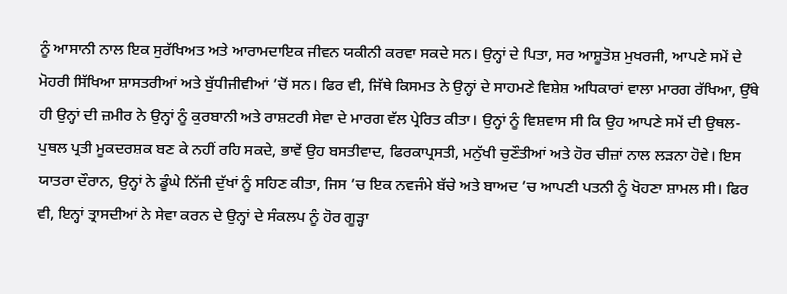ਨੂੰ ਆਸਾਨੀ ਨਾਲ ਇਕ ਸੁਰੱਖਿਅਤ ਅਤੇ ਆਰਾਮਦਾਇਕ ਜੀਵਨ ਯਕੀਨੀ ਕਰਵਾ ਸਕਦੇ ਸਨ। ਉਨ੍ਹਾਂ ਦੇ ਪਿਤਾ, ਸਰ ਆਸ਼ੂਤੋਸ਼ ਮੁਖਰਜੀ, ਆਪਣੇ ਸਮੇਂ ਦੇ ਮੋਹਰੀ ਸਿੱਖਿਆ ਸ਼ਾਸਤਰੀਆਂ ਅਤੇ ਬੁੱਧੀਜੀਵੀਆਂ ’ਚੋਂ ਸਨ। ਫਿਰ ਵੀ, ਜਿੱਥੇ ਕਿਸਮਤ ਨੇ ਉਨ੍ਹਾਂ ਦੇ ਸਾਹਮਣੇ ਵਿਸ਼ੇਸ਼ ਅਧਿਕਾਰਾਂ ਵਾਲਾ ਮਾਰਗ ਰੱਖਿਆ, ਉੱਥੇ ਹੀ ਉਨ੍ਹਾਂ ਦੀ ਜ਼ਮੀਰ ਨੇ ਉਨ੍ਹਾਂ ਨੂੰ ਕੁਰਬਾਨੀ ਅਤੇ ਰਾਸ਼ਟਰੀ ਸੇਵਾ ਦੇ ਮਾਰਗ ਵੱਲ ਪ੍ਰੇਰਿਤ ਕੀਤਾ। ਉਨ੍ਹਾਂ ਨੂੰ ਵਿਸ਼ਵਾਸ ਸੀ ਕਿ ਉਹ ਆਪਣੇ ਸਮੇਂ ਦੀ ਉਥਲ-ਪੁਥਲ ਪ੍ਰਤੀ ਮੂਕਦਰਸ਼ਕ ਬਣ ਕੇ ਨਹੀਂ ਰਹਿ ਸਕਦੇ, ਭਾਵੇਂ ਉਹ ਬਸਤੀਵਾਦ, ਫਿਰਕਾਪ੍ਰਸਤੀ, ਮਨੁੱਖੀ ਚੁਣੌਤੀਆਂ ਅਤੇ ਹੋਰ ਚੀਜ਼ਾਂ ਨਾਲ ਲੜਨਾ ਹੋਵੇ। ਇਸ ਯਾਤਰਾ ਦੌਰਾਨ, ਉਨ੍ਹਾਂ ਨੇ ਡੂੰਘੇ ਨਿੱਜੀ ਦੁੱਖਾਂ ਨੂੰ ਸਹਿਣ ਕੀਤਾ, ਜਿਸ ’ਚ ਇਕ ਨਵਜੰਮੇ ਬੱਚੇ ਅਤੇ ਬਾਅਦ ’ਚ ਆਪਣੀ ਪਤਨੀ ਨੂੰ ਖੋਹਣਾ ਸ਼ਾਮਲ ਸੀ। ਫਿਰ ਵੀ, ਇਨ੍ਹਾਂ ਤ੍ਰਾਸਦੀਆਂ ਨੇ ਸੇਵਾ ਕਰਨ ਦੇ ਉਨ੍ਹਾਂ ਦੇ ਸੰਕਲਪ ਨੂੰ ਹੋਰ ਗੂੜ੍ਹਾ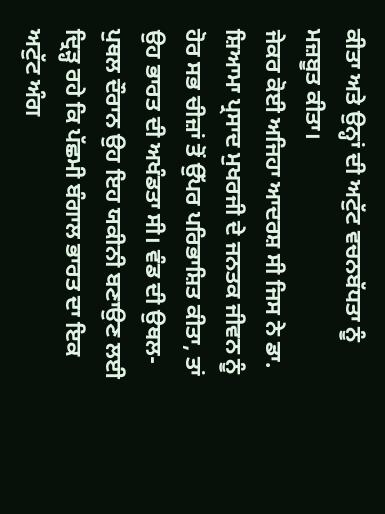ਕੀਤਾ ਅਤੇ ਉਨ੍ਹਾਂ ਦੀ ਅਟੁੱਟ ਵਚਨਬੱਧਤਾ ਨੂੰ ਮਜ਼ਬੂਤ ਕੀਤਾ।
ਜੇਕਰ ਕੋਈ ਅਜਿਹਾ ਆਦਰਸ਼ ਸੀ ਜਿਸ ਨੇ ਡਾ. ਸ਼ਿਆਮਾ ਪ੍ਰਸਾਦ ਮੁਖਰਜੀ ਦੇ ਜਨਤਕ ਜੀਵਨ ਨੂੰ ਹੋਰ ਸਭ ਚੀਜ਼ਾਂ ਤੋਂ ਉੱਪਰ ਪਰਿਭਾਸ਼ਿਤ ਕੀਤਾ, ਤਾਂ ਉਹ ਭਾਰਤ ਦੀ ਅਖੰਡਤਾ ਸੀ। ਵੰਡ ਦੀ ਉਥਲ-ਪੁਥਲ ਦੌਰਾਨ ਉਹ ਇਹ ਯਕੀਨੀ ਬਣਾਉਣ ਲਈ ਦ੍ਰਿੜ੍ਹ ਰਹੇ ਕਿ ਪੱਛਮੀ ਬੰਗਾਲ ਭਾਰਤ ਦਾ ਇਕ ਅਟੁੱਟ ਅੰਗ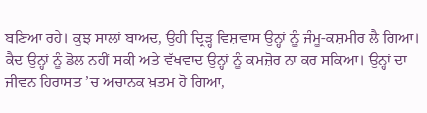ਬਣਿਆ ਰਹੇ। ਕੁਝ ਸਾਲਾਂ ਬਾਅਦ, ਉਹੀ ਦ੍ਰਿੜ੍ਹ ਵਿਸ਼ਵਾਸ ਉਨ੍ਹਾਂ ਨੂੰ ਜੰਮੂ-ਕਸ਼ਮੀਰ ਲੈ ਗਿਆ। ਕੈਦ ਉਨ੍ਹਾਂ ਨੂੰ ਡੋਲ ਨਹੀਂ ਸਕੀ ਅਤੇ ਵੱਖਵਾਦ ਉਨ੍ਹਾਂ ਨੂੰ ਕਮਜ਼ੋਰ ਨਾ ਕਰ ਸਕਿਆ। ਉਨ੍ਹਾਂ ਦਾ ਜੀਵਨ ਹਿਰਾਸਤ ’ਚ ਅਚਾਨਕ ਖ਼ਤਮ ਹੋ ਗਿਆ,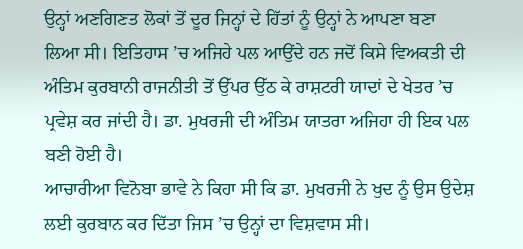ਉਨ੍ਹਾਂ ਅਣਗਿਣਤ ਲੋਕਾਂ ਤੋਂ ਦੂਰ ਜਿਨ੍ਹਾਂ ਦੇ ਹਿੱਤਾਂ ਨੂੰ ਉਨ੍ਹਾਂ ਨੇ ਆਪਣਾ ਬਣਾ ਲਿਆ ਸੀ। ਇਤਿਹਾਸ ’ਚ ਅਜਿਹੇ ਪਲ ਆਉਂਦੇ ਹਨ ਜਦੋਂ ਕਿਸੇ ਵਿਅਕਤੀ ਦੀ ਅੰਤਿਮ ਕੁਰਬਾਨੀ ਰਾਜਨੀਤੀ ਤੋਂ ਉੱਪਰ ਉੱਠ ਕੇ ਰਾਸ਼ਟਰੀ ਯਾਦਾਂ ਦੇ ਖੇਤਰ ’ਚ ਪ੍ਰਵੇਸ਼ ਕਰ ਜਾਂਦੀ ਹੈ। ਡਾ. ਮੁਖਰਜੀ ਦੀ ਅੰਤਿਮ ਯਾਤਰਾ ਅਜਿਹਾ ਹੀ ਇਕ ਪਲ ਬਣੀ ਹੋਈ ਹੈ।
ਆਚਾਰੀਆ ਵਿਨੋਬਾ ਭਾਵੇ ਨੇ ਕਿਹਾ ਸੀ ਕਿ ਡਾ. ਮੁਖਰਜੀ ਨੇ ਖੁਦ ਨੂੰ ਉਸ ਉਦੇਸ਼ ਲਈ ਕੁਰਬਾਨ ਕਰ ਦਿੱਤਾ ਜਿਸ ’ਚ ਉਨ੍ਹਾਂ ਦਾ ਵਿਸ਼ਵਾਸ ਸੀ।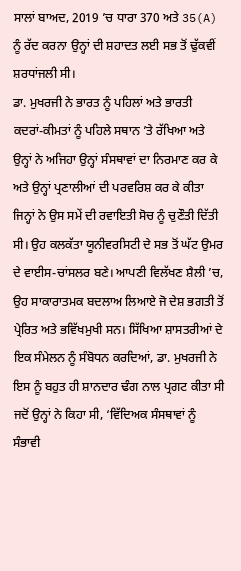ਸਾਲਾਂ ਬਾਅਦ, 2019 ’ਚ ਧਾਰਾ 370 ਅਤੇ 35(A) ਨੂੰ ਰੱਦ ਕਰਨਾ ਉਨ੍ਹਾਂ ਦੀ ਸ਼ਹਾਦਤ ਲਈ ਸਭ ਤੋਂ ਢੁੱਕਵੀਂ ਸ਼ਰਧਾਂਜਲੀ ਸੀ।
ਡਾ. ਮੁਖਰਜੀ ਨੇ ਭਾਰਤ ਨੂੰ ਪਹਿਲਾਂ ਅਤੇ ਭਾਰਤੀ ਕਦਰਾਂ-ਕੀਮਤਾਂ ਨੂੰ ਪਹਿਲੇ ਸਥਾਨ ’ਤੇ ਰੱਖਿਆ ਅਤੇ ਉਨ੍ਹਾਂ ਨੇ ਅਜਿਹਾ ਉਨ੍ਹਾਂ ਸੰਸਥਾਵਾਂ ਦਾ ਨਿਰਮਾਣ ਕਰ ਕੇ ਅਤੇ ਉਨ੍ਹਾਂ ਪ੍ਰਣਾਲੀਆਂ ਦੀ ਪਰਵਰਿਸ਼ ਕਰ ਕੇ ਕੀਤਾ ਜਿਨ੍ਹਾਂ ਨੇ ਉਸ ਸਮੇਂ ਦੀ ਰਵਾਇਤੀ ਸੋਚ ਨੂੰ ਚੁਣੌਤੀ ਦਿੱਤੀ ਸੀ। ਉਹ ਕਲਕੱਤਾ ਯੂਨੀਵਰਸਿਟੀ ਦੇ ਸਭ ਤੋਂ ਘੱਟ ਉਮਰ ਦੇ ਵਾਈਸ-ਚਾਂਸਲਰ ਬਣੇ। ਆਪਣੀ ਵਿਲੱਖਣ ਸ਼ੈਲੀ ’ਚ, ਉਹ ਸਾਕਾਰਾਤਮਕ ਬਦਲਾਅ ਲਿਆਏ ਜੋ ਦੇਸ਼ ਭਗਤੀ ਤੋਂ ਪ੍ਰੇਰਿਤ ਅਤੇ ਭਵਿੱਖਮੁਖੀ ਸਨ। ਸਿੱਖਿਆ ਸ਼ਾਸਤਰੀਆਂ ਦੇ ਇਕ ਸੰਮੇਲਨ ਨੂੰ ਸੰਬੋਧਨ ਕਰਦਿਆਂ, ਡਾ. ਮੁਖਰਜੀ ਨੇ ਇਸ ਨੂੰ ਬਹੁਤ ਹੀ ਸ਼ਾਨਦਾਰ ਢੰਗ ਨਾਲ ਪ੍ਰਗਟ ਕੀਤਾ ਸੀ ਜਦੋਂ ਉਨ੍ਹਾਂ ਨੇ ਕਿਹਾ ਸੀ, ‘ਵਿੱਦਿਅਕ ਸੰਸਥਾਵਾਂ ਨੂੰ ਸੰਭਾਵੀ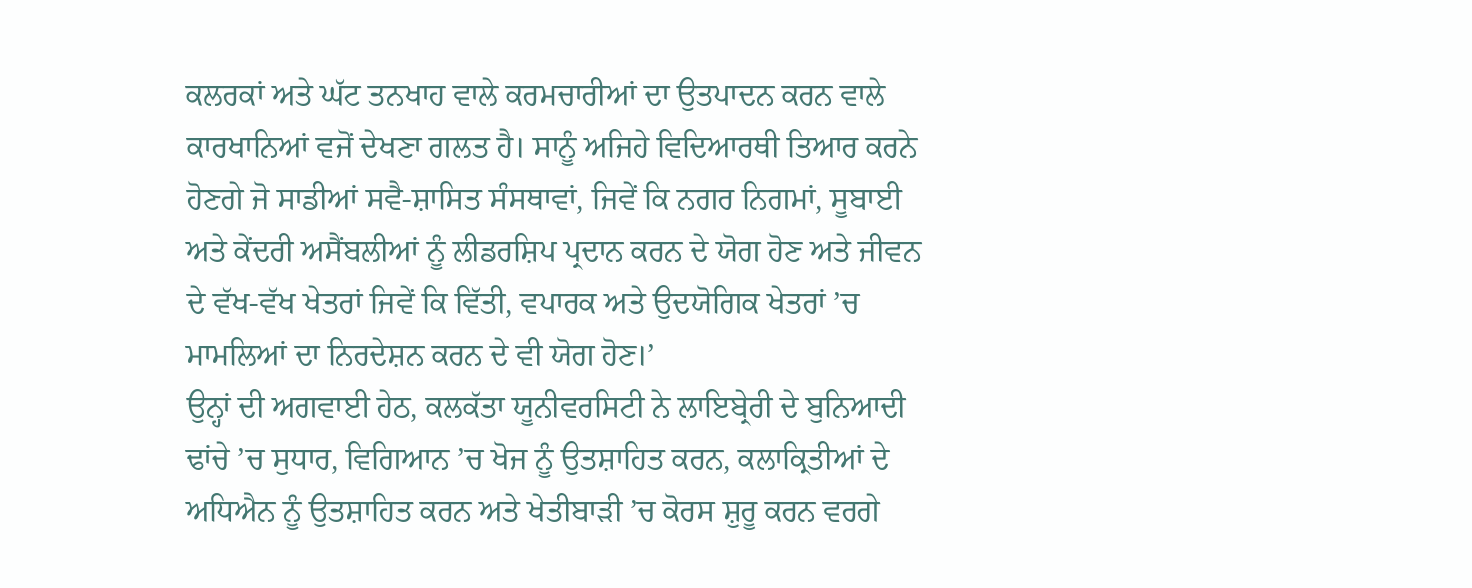ਕਲਰਕਾਂ ਅਤੇ ਘੱਟ ਤਨਖਾਹ ਵਾਲੇ ਕਰਮਚਾਰੀਆਂ ਦਾ ਉਤਪਾਦਨ ਕਰਨ ਵਾਲੇ ਕਾਰਖਾਨਿਆਂ ਵਜੋਂ ਦੇਖਣਾ ਗਲਤ ਹੈ। ਸਾਨੂੰ ਅਜਿਹੇ ਵਿਦਿਆਰਥੀ ਤਿਆਰ ਕਰਨੇ ਹੋਣਗੇ ਜੋ ਸਾਡੀਆਂ ਸਵੈ-ਸ਼ਾਸਿਤ ਸੰਸਥਾਵਾਂ, ਜਿਵੇਂ ਕਿ ਨਗਰ ਨਿਗਮਾਂ, ਸੂਬਾਈ ਅਤੇ ਕੇਂਦਰੀ ਅਸੈਂਬਲੀਆਂ ਨੂੰ ਲੀਡਰਸ਼ਿਪ ਪ੍ਰਦਾਨ ਕਰਨ ਦੇ ਯੋਗ ਹੋਣ ਅਤੇ ਜੀਵਨ ਦੇ ਵੱਖ-ਵੱਖ ਖੇਤਰਾਂ ਜਿਵੇਂ ਕਿ ਵਿੱਤੀ, ਵਪਾਰਕ ਅਤੇ ਉਦਯੋਗਿਕ ਖੇਤਰਾਂ ’ਚ ਮਾਮਲਿਆਂ ਦਾ ਨਿਰਦੇਸ਼ਨ ਕਰਨ ਦੇ ਵੀ ਯੋਗ ਹੋਣ।’
ਉਨ੍ਹਾਂ ਦੀ ਅਗਵਾਈ ਹੇਠ, ਕਲਕੱਤਾ ਯੂਨੀਵਰਸਿਟੀ ਨੇ ਲਾਇਬ੍ਰੇਰੀ ਦੇ ਬੁਨਿਆਦੀ ਢਾਂਚੇ ’ਚ ਸੁਧਾਰ, ਵਿਗਿਆਨ ’ਚ ਖੋਜ ਨੂੰ ਉਤਸ਼ਾਹਿਤ ਕਰਨ, ਕਲਾਕ੍ਰਿਤੀਆਂ ਦੇ ਅਧਿਐਨ ਨੂੰ ਉਤਸ਼ਾਹਿਤ ਕਰਨ ਅਤੇ ਖੇਤੀਬਾੜੀ ’ਚ ਕੋਰਸ ਸ਼ੁਰੂ ਕਰਨ ਵਰਗੇ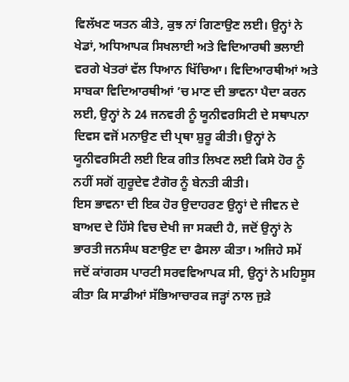ਵਿਲੱਖਣ ਯਤਨ ਕੀਤੇ, ਕੁਝ ਨਾਂ ਗਿਣਾਉਣ ਲਈ। ਉਨ੍ਹਾਂ ਨੇ ਖੇਡਾਂ, ਅਧਿਆਪਕ ਸਿਖਲਾਈ ਅਤੇ ਵਿਦਿਆਰਥੀ ਭਲਾਈ ਵਰਗੇ ਖੇਤਰਾਂ ਵੱਲ ਧਿਆਨ ਖਿੱਚਿਆ। ਵਿਦਿਆਰਥੀਆਂ ਅਤੇ ਸਾਬਕਾ ਵਿਦਿਆਰਥੀਆਂ ’ਚ ਮਾਣ ਦੀ ਭਾਵਨਾ ਪੈਦਾ ਕਰਨ ਲਈ, ਉਨ੍ਹਾਂ ਨੇ 24 ਜਨਵਰੀ ਨੂੰ ਯੂਨੀਵਰਸਿਟੀ ਦੇ ਸਥਾਪਨਾ ਦਿਵਸ ਵਜੋਂ ਮਨਾਉਣ ਦੀ ਪ੍ਰਥਾ ਸ਼ੁਰੂ ਕੀਤੀ। ਉਨ੍ਹਾਂ ਨੇ ਯੂਨੀਵਰਸਿਟੀ ਲਈ ਇਕ ਗੀਤ ਲਿਖਣ ਲਈ ਕਿਸੇ ਹੋਰ ਨੂੰ ਨਹੀਂ ਸਗੋਂ ਗੁਰੂਦੇਵ ਟੈਗੋਰ ਨੂੰ ਬੇਨਤੀ ਕੀਤੀ।
ਇਸ ਭਾਵਨਾ ਦੀ ਇਕ ਹੋਰ ਉਦਾਹਰਣ ਉਨ੍ਹਾਂ ਦੇ ਜੀਵਨ ਦੇ ਬਾਅਦ ਦੇ ਹਿੱਸੇ ਵਿਚ ਦੇਖੀ ਜਾ ਸਕਦੀ ਹੈ, ਜਦੋਂ ਉਨ੍ਹਾਂ ਨੇ ਭਾਰਤੀ ਜਨਸੰਘ ਬਣਾਉਣ ਦਾ ਫੈਸਲਾ ਕੀਤਾ। ਅਜਿਹੇ ਸਮੇਂ ਜਦੋਂ ਕਾਂਗਰਸ ਪਾਰਟੀ ਸਰਵਵਿਆਪਕ ਸੀ, ਉਨ੍ਹਾਂ ਨੇ ਮਹਿਸੂਸ ਕੀਤਾ ਕਿ ਸਾਡੀਆਂ ਸੱਭਿਆਚਾਰਕ ਜੜ੍ਹਾਂ ਨਾਲ ਜੁੜੇ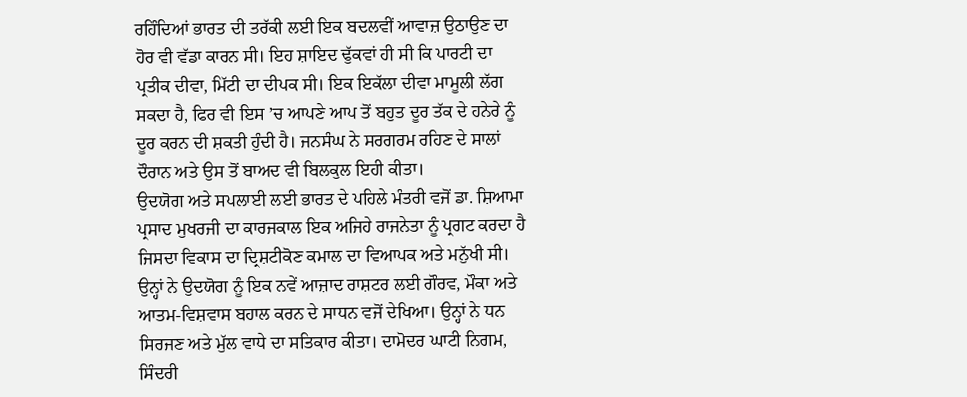ਰਹਿੰਦਿਆਂ ਭਾਰਤ ਦੀ ਤਰੱਕੀ ਲਈ ਇਕ ਬਦਲਵੀਂ ਆਵਾਜ਼ ਉਠਾਉਣ ਦਾ ਹੋਰ ਵੀ ਵੱਡਾ ਕਾਰਨ ਸੀ। ਇਹ ਸ਼ਾਇਦ ਢੁੱਕਵਾਂ ਹੀ ਸੀ ਕਿ ਪਾਰਟੀ ਦਾ ਪ੍ਰਤੀਕ ਦੀਵਾ, ਮਿੱਟੀ ਦਾ ਦੀਪਕ ਸੀ। ਇਕ ਇਕੱਲਾ ਦੀਵਾ ਮਾਮੂਲੀ ਲੱਗ ਸਕਦਾ ਹੈ, ਫਿਰ ਵੀ ਇਸ ’ਚ ਆਪਣੇ ਆਪ ਤੋਂ ਬਹੁਤ ਦੂਰ ਤੱਕ ਦੇ ਹਨੇਰੇ ਨੂੰ ਦੂਰ ਕਰਨ ਦੀ ਸ਼ਕਤੀ ਹੁੰਦੀ ਹੈ। ਜਨਸੰਘ ਨੇ ਸਰਗਰਮ ਰਹਿਣ ਦੇ ਸਾਲਾਂ ਦੌਰਾਨ ਅਤੇ ਉਸ ਤੋਂ ਬਾਅਦ ਵੀ ਬਿਲਕੁਲ ਇਹੀ ਕੀਤਾ।
ਉਦਯੋਗ ਅਤੇ ਸਪਲਾਈ ਲਈ ਭਾਰਤ ਦੇ ਪਹਿਲੇ ਮੰਤਰੀ ਵਜੋਂ ਡਾ. ਸ਼ਿਆਮਾ ਪ੍ਰਸਾਦ ਮੁਖਰਜੀ ਦਾ ਕਾਰਜਕਾਲ ਇਕ ਅਜਿਹੇ ਰਾਜਨੇਤਾ ਨੂੰ ਪ੍ਰਗਟ ਕਰਦਾ ਹੈ ਜਿਸਦਾ ਵਿਕਾਸ ਦਾ ਦ੍ਰਿਸ਼ਟੀਕੋਣ ਕਮਾਲ ਦਾ ਵਿਆਪਕ ਅਤੇ ਮਨੁੱਖੀ ਸੀ। ਉਨ੍ਹਾਂ ਨੇ ਉਦਯੋਗ ਨੂੰ ਇਕ ਨਵੇਂ ਆਜ਼ਾਦ ਰਾਸ਼ਟਰ ਲਈ ਗੌਰਵ, ਮੌਕਾ ਅਤੇ ਆਤਮ-ਵਿਸ਼ਵਾਸ ਬਹਾਲ ਕਰਨ ਦੇ ਸਾਧਨ ਵਜੋਂ ਦੇਖਿਆ। ਉਨ੍ਹਾਂ ਨੇ ਧਨ ਸਿਰਜਣ ਅਤੇ ਮੁੱਲ ਵਾਧੇ ਦਾ ਸਤਿਕਾਰ ਕੀਤਾ। ਦਾਮੋਦਰ ਘਾਟੀ ਨਿਗਮ, ਸਿੰਦਰੀ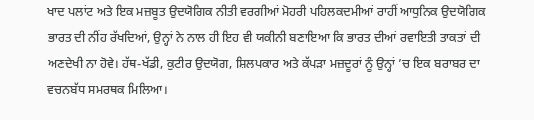ਖਾਦ ਪਲਾਂਟ ਅਤੇ ਇਕ ਮਜ਼ਬੂਤ ਉਦਯੋਗਿਕ ਨੀਤੀ ਵਰਗੀਆਂ ਮੋਹਰੀ ਪਹਿਲਕਦਮੀਆਂ ਰਾਹੀਂ ਆਧੁਨਿਕ ਉਦਯੋਗਿਕ ਭਾਰਤ ਦੀ ਨੀਂਹ ਰੱਖਦਿਆਂ, ਉਨ੍ਹਾਂ ਨੇ ਨਾਲ ਹੀ ਇਹ ਵੀ ਯਕੀਨੀ ਬਣਾਇਆ ਕਿ ਭਾਰਤ ਦੀਆਂ ਰਵਾਇਤੀ ਤਾਕਤਾਂ ਦੀ ਅਣਦੇਖੀ ਨਾ ਹੋਵੇ। ਹੱਥ-ਖੱਡੀ, ਕੁਟੀਰ ਉਦਯੋਗ, ਸ਼ਿਲਪਕਾਰ ਅਤੇ ਕੱਪੜਾ ਮਜ਼ਦੂਰਾਂ ਨੂੰ ਉਨ੍ਹਾਂ ’ਚ ਇਕ ਬਰਾਬਰ ਦਾ ਵਚਨਬੱਧ ਸਮਰਥਕ ਮਿਲਿਆ।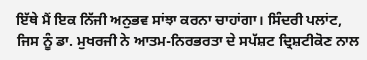ਇੱਥੇ ਮੈਂ ਇਕ ਨਿੱਜੀ ਅਨੁਭਵ ਸਾਂਝਾ ਕਰਨਾ ਚਾਹਾਂਗਾ। ਸਿੰਦਰੀ ਪਲਾਂਟ, ਜਿਸ ਨੂੰ ਡਾ. ਮੁਖਰਜੀ ਨੇ ਆਤਮ-ਨਿਰਭਰਤਾ ਦੇ ਸਪੱਸ਼ਟ ਦ੍ਰਿਸ਼ਟੀਕੋਣ ਨਾਲ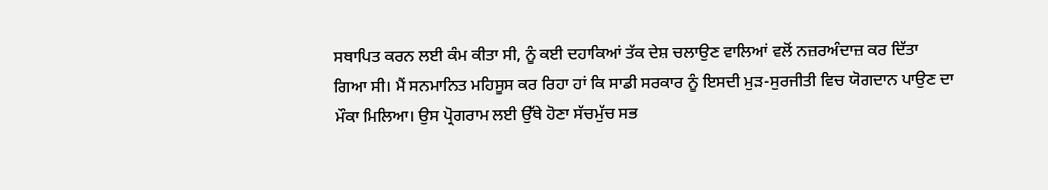ਸਥਾਪਿਤ ਕਰਨ ਲਈ ਕੰਮ ਕੀਤਾ ਸੀ, ਨੂੰ ਕਈ ਦਹਾਕਿਆਂ ਤੱਕ ਦੇਸ਼ ਚਲਾਉਣ ਵਾਲਿਆਂ ਵਲੋਂ ਨਜ਼ਰਅੰਦਾਜ਼ ਕਰ ਦਿੱਤਾ ਗਿਆ ਸੀ। ਮੈਂ ਸਨਮਾਨਿਤ ਮਹਿਸੂਸ ਕਰ ਰਿਹਾ ਹਾਂ ਕਿ ਸਾਡੀ ਸਰਕਾਰ ਨੂੰ ਇਸਦੀ ਮੁੜ-ਸੁਰਜੀਤੀ ਵਿਚ ਯੋਗਦਾਨ ਪਾਉਣ ਦਾ ਮੌਕਾ ਮਿਲਿਆ। ਉਸ ਪ੍ਰੋਗਰਾਮ ਲਈ ਉੱਥੇ ਹੋਣਾ ਸੱਚਮੁੱਚ ਸਭ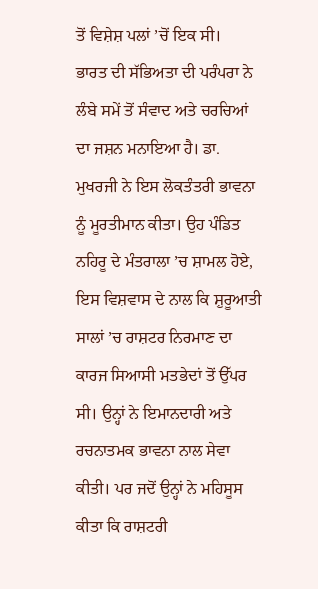ਤੋਂ ਵਿਸ਼ੇਸ਼ ਪਲਾਂ ’ਚੋਂ ਇਕ ਸੀ।
ਭਾਰਤ ਦੀ ਸੱਭਿਅਤਾ ਦੀ ਪਰੰਪਰਾ ਨੇ ਲੰਬੇ ਸਮੇਂ ਤੋਂ ਸੰਵਾਦ ਅਤੇ ਚਰਚਿਆਂ ਦਾ ਜਸ਼ਨ ਮਨਾਇਆ ਹੈ। ਡਾ. ਮੁਖਰਜੀ ਨੇ ਇਸ ਲੋਕਤੰਤਰੀ ਭਾਵਨਾ ਨੂੰ ਮੂਰਤੀਮਾਨ ਕੀਤਾ। ਉਹ ਪੰਡਿਤ ਨਹਿਰੂ ਦੇ ਮੰਤਰਾਲਾ ’ਚ ਸ਼ਾਮਲ ਹੋਏ, ਇਸ ਵਿਸ਼ਵਾਸ ਦੇ ਨਾਲ ਕਿ ਸ਼ੁਰੂਆਤੀ ਸਾਲਾਂ ’ਚ ਰਾਸ਼ਟਰ ਨਿਰਮਾਣ ਦਾ ਕਾਰਜ ਸਿਆਸੀ ਮਤਭੇਦਾਂ ਤੋਂ ਉੱਪਰ ਸੀ। ਉਨ੍ਹਾਂ ਨੇ ਇਮਾਨਦਾਰੀ ਅਤੇ ਰਚਨਾਤਮਕ ਭਾਵਨਾ ਨਾਲ ਸੇਵਾ ਕੀਤੀ। ਪਰ ਜਦੋਂ ਉਨ੍ਹਾਂ ਨੇ ਮਹਿਸੂਸ ਕੀਤਾ ਕਿ ਰਾਸ਼ਟਰੀ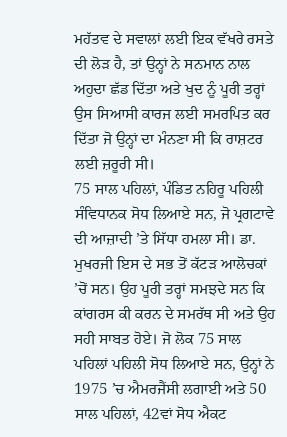ਮਹੱਤਵ ਦੇ ਸਵਾਲਾਂ ਲਈ ਇਕ ਵੱਖਰੇ ਰਸਤੇ ਦੀ ਲੋੜ ਹੈ, ਤਾਂ ਉਨ੍ਹਾਂ ਨੇ ਸਨਮਾਨ ਨਾਲ ਅਹੁਦਾ ਛੱਡ ਦਿੱਤਾ ਅਤੇ ਖੁਦ ਨੂੰ ਪੂਰੀ ਤਰ੍ਹਾਂ ਉਸ ਸਿਆਸੀ ਕਾਰਜ ਲਈ ਸਮਰਪਿਤ ਕਰ ਦਿੱਤਾ ਜੋ ਉਨ੍ਹਾਂ ਦਾ ਮੰਨਣਾ ਸੀ ਕਿ ਰਾਸ਼ਟਰ ਲਈ ਜ਼ਰੂਰੀ ਸੀ।
75 ਸਾਲ ਪਹਿਲਾਂ, ਪੰਡਿਤ ਨਹਿਰੂ ਪਹਿਲੀ ਸੰਵਿਧਾਨਕ ਸੋਧ ਲਿਆਏ ਸਨ, ਜੋ ਪ੍ਰਗਟਾਵੇ ਦੀ ਆਜ਼ਾਦੀ ’ਤੇ ਸਿੱਧਾ ਹਮਲਾ ਸੀ। ਡਾ. ਮੁਖਰਜੀ ਇਸ ਦੇ ਸਭ ਤੋਂ ਕੱਟੜ ਆਲੋਚਕਾਂ ’ਚੋਂ ਸਨ। ਉਹ ਪੂਰੀ ਤਰ੍ਹਾਂ ਸਮਝਦੇ ਸਨ ਕਿ ਕਾਂਗਰਸ ਕੀ ਕਰਨ ਦੇ ਸਮਰੱਥ ਸੀ ਅਤੇ ਉਹ ਸਹੀ ਸਾਬਤ ਹੋਏ। ਜੋ ਲੋਕ 75 ਸਾਲ ਪਹਿਲਾਂ ਪਹਿਲੀ ਸੋਧ ਲਿਆਏ ਸਨ, ਉਨ੍ਹਾਂ ਨੇ 1975 ’ਚ ਐਮਰਜੈਂਸੀ ਲਗਾਈ ਅਤੇ 50 ਸਾਲ ਪਹਿਲਾਂ, 42ਵਾਂ ਸੋਧ ਐਕਟ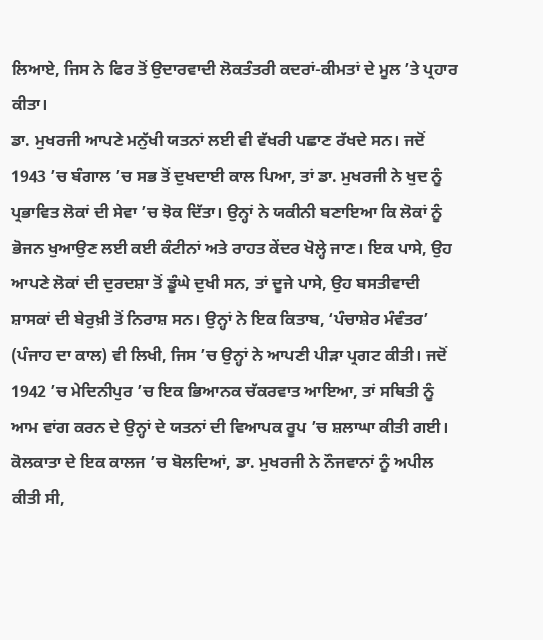ਲਿਆਏ, ਜਿਸ ਨੇ ਫਿਰ ਤੋਂ ਉਦਾਰਵਾਦੀ ਲੋਕਤੰਤਰੀ ਕਦਰਾਂ-ਕੀਮਤਾਂ ਦੇ ਮੂਲ ’ਤੇ ਪ੍ਰਹਾਰ ਕੀਤਾ।
ਡਾ. ਮੁਖਰਜੀ ਆਪਣੇ ਮਨੁੱਖੀ ਯਤਨਾਂ ਲਈ ਵੀ ਵੱਖਰੀ ਪਛਾਣ ਰੱਖਦੇ ਸਨ। ਜਦੋਂ 1943 ’ਚ ਬੰਗਾਲ ’ਚ ਸਭ ਤੋਂ ਦੁਖਦਾਈ ਕਾਲ ਪਿਆ, ਤਾਂ ਡਾ. ਮੁਖਰਜੀ ਨੇ ਖੁਦ ਨੂੰ ਪ੍ਰਭਾਵਿਤ ਲੋਕਾਂ ਦੀ ਸੇਵਾ ’ਚ ਝੋਕ ਦਿੱਤਾ। ਉਨ੍ਹਾਂ ਨੇ ਯਕੀਨੀ ਬਣਾਇਆ ਕਿ ਲੋਕਾਂ ਨੂੰ ਭੋਜਨ ਖੁਆਉਣ ਲਈ ਕਈ ਕੰਟੀਨਾਂ ਅਤੇ ਰਾਹਤ ਕੇਂਦਰ ਖੋਲ੍ਹੇ ਜਾਣ। ਇਕ ਪਾਸੇ, ਉਹ ਆਪਣੇ ਲੋਕਾਂ ਦੀ ਦੁਰਦਸ਼ਾ ਤੋਂ ਡੂੰਘੇ ਦੁਖੀ ਸਨ, ਤਾਂ ਦੂਜੇ ਪਾਸੇ, ਉਹ ਬਸਤੀਵਾਦੀ ਸ਼ਾਸਕਾਂ ਦੀ ਬੇਰੁਖ਼ੀ ਤੋਂ ਨਿਰਾਸ਼ ਸਨ। ਉਨ੍ਹਾਂ ਨੇ ਇਕ ਕਿਤਾਬ, ‘ਪੰਚਾਸ਼ੇਰ ਮੰਵੰਤਰ’ (ਪੰਜਾਹ ਦਾ ਕਾਲ) ਵੀ ਲਿਖੀ, ਜਿਸ ’ਚ ਉਨ੍ਹਾਂ ਨੇ ਆਪਣੀ ਪੀੜਾ ਪ੍ਰਗਟ ਕੀਤੀ। ਜਦੋਂ 1942 ’ਚ ਮੇਦਿਨੀਪੁਰ ’ਚ ਇਕ ਭਿਆਨਕ ਚੱਕਰਵਾਤ ਆਇਆ, ਤਾਂ ਸਥਿਤੀ ਨੂੰ ਆਮ ਵਾਂਗ ਕਰਨ ਦੇ ਉਨ੍ਹਾਂ ਦੇ ਯਤਨਾਂ ਦੀ ਵਿਆਪਕ ਰੂਪ ’ਚ ਸ਼ਲਾਘਾ ਕੀਤੀ ਗਈ।
ਕੋਲਕਾਤਾ ਦੇ ਇਕ ਕਾਲਜ ’ਚ ਬੋਲਦਿਆਂ, ਡਾ. ਮੁਖਰਜੀ ਨੇ ਨੌਜਵਾਨਾਂ ਨੂੰ ਅਪੀਲ ਕੀਤੀ ਸੀ,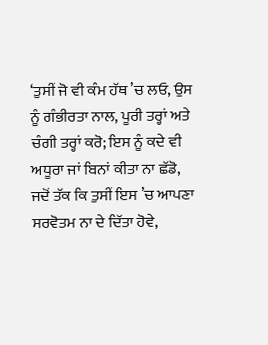‘ਤੁਸੀਂ ਜੋ ਵੀ ਕੰਮ ਹੱਥ ’ਚ ਲਓ, ਉਸ ਨੂੰ ਗੰਭੀਰਤਾ ਨਾਲ, ਪੂਰੀ ਤਰ੍ਹਾਂ ਅਤੇ ਚੰਗੀ ਤਰ੍ਹਾਂ ਕਰੋ; ਇਸ ਨੂੰ ਕਦੇ ਵੀ ਅਧੂਰਾ ਜਾਂ ਬਿਨਾਂ ਕੀਤਾ ਨਾ ਛੱਡੋ, ਜਦੋਂ ਤੱਕ ਕਿ ਤੁਸੀਂ ਇਸ ’ਚ ਆਪਣਾ ਸਰਵੋਤਮ ਨਾ ਦੇ ਦਿੱਤਾ ਹੋਵੇ,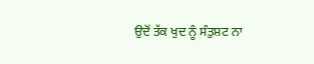ਉਦੋਂ ਤੱਕ ਖੁਦ ਨੂੰ ਸੰਤੁਸ਼ਟ ਨਾ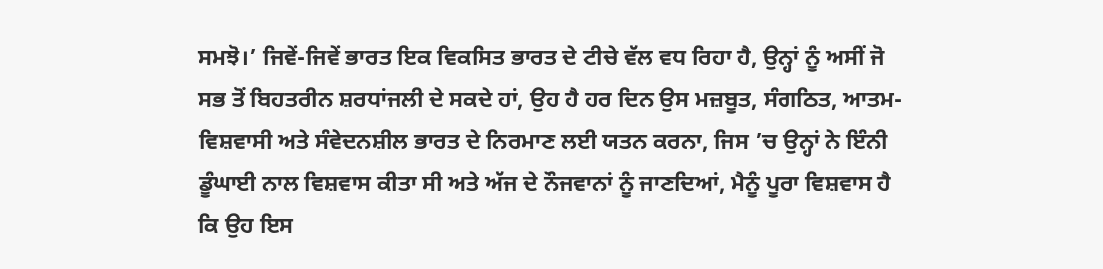ਸਮਝੋ।’ ਜਿਵੇਂ-ਜਿਵੇਂ ਭਾਰਤ ਇਕ ਵਿਕਸਿਤ ਭਾਰਤ ਦੇ ਟੀਚੇ ਵੱਲ ਵਧ ਰਿਹਾ ਹੈ, ਉਨ੍ਹਾਂ ਨੂੰ ਅਸੀਂ ਜੋ ਸਭ ਤੋਂ ਬਿਹਤਰੀਨ ਸ਼ਰਧਾਂਜਲੀ ਦੇ ਸਕਦੇ ਹਾਂ, ਉਹ ਹੈ ਹਰ ਦਿਨ ਉਸ ਮਜ਼ਬੂਤ, ਸੰਗਠਿਤ, ਆਤਮ-ਵਿਸ਼ਵਾਸੀ ਅਤੇ ਸੰਵੇਦਨਸ਼ੀਲ ਭਾਰਤ ਦੇ ਨਿਰਮਾਣ ਲਈ ਯਤਨ ਕਰਨਾ, ਜਿਸ ’ਚ ਉਨ੍ਹਾਂ ਨੇ ਇੰਨੀ ਡੂੰਘਾਈ ਨਾਲ ਵਿਸ਼ਵਾਸ ਕੀਤਾ ਸੀ ਅਤੇ ਅੱਜ ਦੇ ਨੌਜਵਾਨਾਂ ਨੂੰ ਜਾਣਦਿਆਂ, ਮੈਨੂੰ ਪੂਰਾ ਵਿਸ਼ਵਾਸ ਹੈ ਕਿ ਉਹ ਇਸ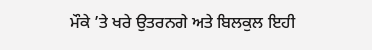ਮੌਕੇ ’ਤੇ ਖਰੇ ਉਤਰਨਗੇ ਅਤੇ ਬਿਲਕੁਲ ਇਹੀ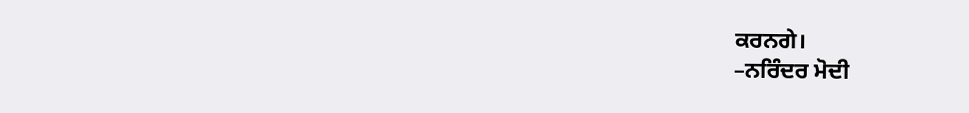ਕਰਨਗੇ।
–ਨਰਿੰਦਰ ਮੋਦੀ